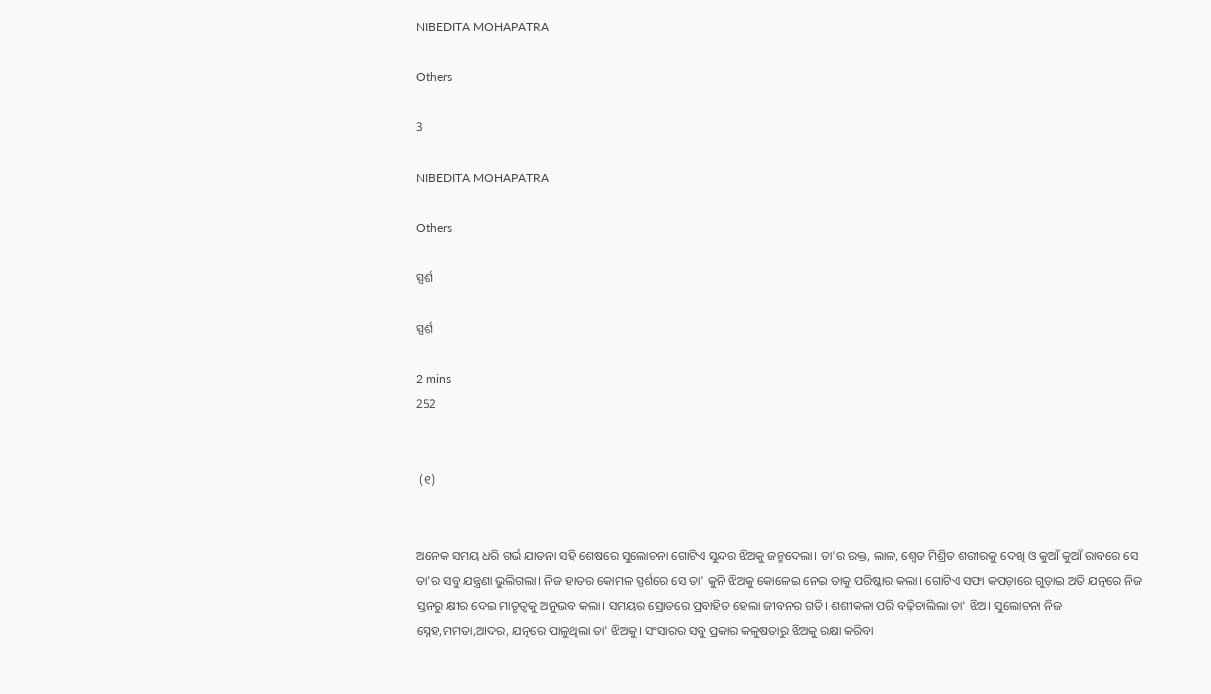NIBEDITA MOHAPATRA

Others

3

NIBEDITA MOHAPATRA

Others

ସ୍ପର୍ଶ

ସ୍ପର୍ଶ

2 mins
252


 (୧)


ଅନେକ ସମୟ ଧରି ଗର୍ଭ ଯାତନା ସହି ଶେଷରେ ସୁଲୋଚନା ଗୋଟିଏ ସୁନ୍ଦର ଝିଅକୁ ଜନ୍ମଦେଲା। ତା'ର ରକ୍ତ, ଲାଳ, ଶ୍ବେତ ମିଶ୍ରିତ ଶରୀରକୁ ଦେଖି ଓ କୁଆଁ କୁଆଁ ରାବରେ ସେ ତା'ର ସବୁ ଯନ୍ତ୍ରଣା ଭୁଲିଗଲା। ନିଜ ହାତର କୋମଳ ସ୍ପର୍ଶରେ ସେ ତା' କୁନି ଝିଅକୁ କୋଳେଇ ନେଇ ତାକୁ ପରିଷ୍କାର କଲା। ଗୋଟିଏ ସଫା କପଡ଼ାରେ ଗୁଡ଼ାଇ ଅତି ଯତ୍ନରେ ନିଜ ସ୍ତନରୁ କ୍ଷୀର ଦେଇ ମାତୃତ୍ବକୁ ଅନୁଭବ କଲା। ସମୟର ସ୍ରୋତରେ ପ୍ରବାହିତ ହେଲା ଜୀବନର ଗତି। ଶଶୀକଳା ପରି ବଢ଼ିଚାଲିଲା ତା' ଝିଅ। ସୁଲୋଚନା ନିଜ ସ୍ନେହ,ମମତା,ଆଦର, ଯତ୍ନରେ ପାଳୁଥିଲା ତା' ଝିଅକୁ। ସଂସାରର ସବୁ ପ୍ରକାର କଳୁଷତାରୁ ଝିଅକୁ ରକ୍ଷା କରିବା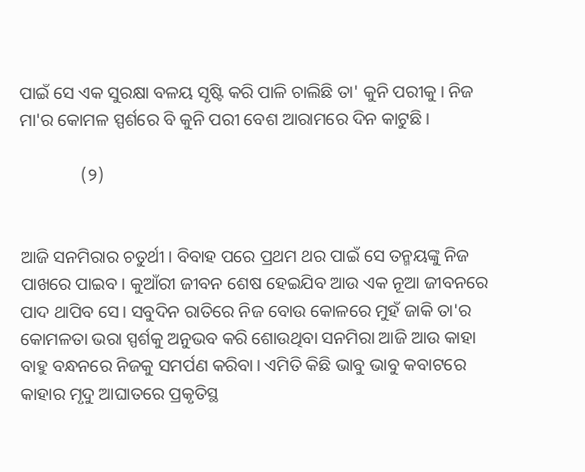ପାଇଁ ସେ ଏକ ସୁରକ୍ଷା ବଳୟ ସୃଷ୍ଟି କରି ପାଳି ଚାଲିଛି ତା' କୁନି ପରୀକୁ। ନିଜ ମା'ର କୋମଳ ସ୍ପର୍ଶରେ ବି କୁନି ପରୀ ବେଶ ଆରାମରେ ଦିନ କାଟୁଛି।

              (୨)


ଆଜି ସନମିରାର ଚତୁର୍ଥୀ। ବିବାହ ପରେ ପ୍ରଥମ ଥର ପାଇଁ ସେ ତନ୍ମୟଙ୍କୁ ନିଜ ପାଖରେ ପାଇବ। କୁଆଁରୀ ଜୀବନ ଶେଷ ହେଇଯିବ ଆଉ ଏକ ନୂଆ ଜୀବନରେ ପାଦ ଥାପିବ ସେ। ସବୁଦିନ ରାତିରେ ନିଜ ବୋଉ କୋଳରେ ମୁହଁ ଜାକି ତା'ର କୋମଳତା ଭରା ସ୍ପର୍ଶକୁ ଅନୁଭବ କରି ଶୋଉଥିବା ସନମିରା ଆଜି ଆଉ କାହା ବାହୁ ବନ୍ଧନରେ ନିଜକୁ ସମର୍ପଣ କରିବା। ଏମିତି କିଛି ଭାବୁ ଭାବୁ କବାଟରେ କାହାର ମୃଦୁ ଆଘାତରେ ପ୍ରକୃତିସ୍ଥ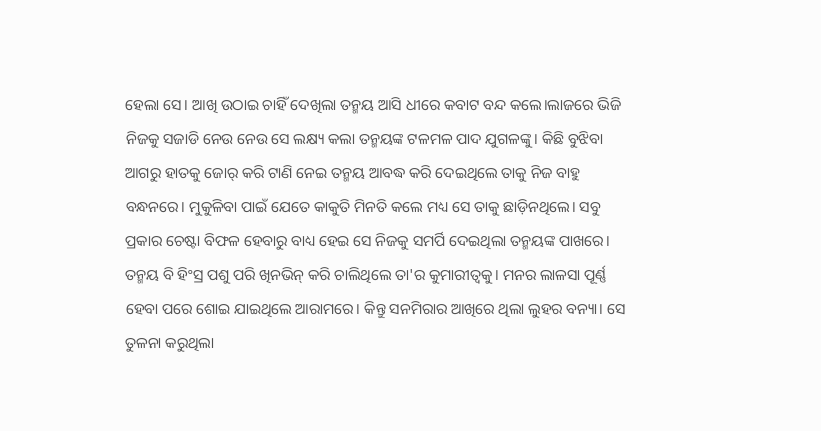ହେଲା ସେ। ଆଖି ଉଠାଇ ଚାହିଁ ଦେଖିଲା ତନ୍ମୟ ଆସି ଧୀରେ କବାଟ ବନ୍ଦ କଲେ।ଲାଜରେ ଭିଜି ନିଜକୁ ସଜାଡି ନେଉ ନେଉ ସେ ଲକ୍ଷ୍ୟ କଲା ତନ୍ମୟଙ୍କ ଟଳମଳ ପାଦ ଯୁଗଳଙ୍କୁ। କିଛି ବୁଝିବା ଆଗରୁ ହାତକୁ ଜୋର୍ କରି ଟାଣି ନେଇ ତନ୍ମୟ ଆବଦ୍ଧ କରି ଦେଇଥିଲେ ତାକୁ ନିଜ ବାହୁ ବନ୍ଧନରେ। ମୁକୁଳିବା ପାଇଁ ଯେତେ କାକୁତି ମିନତି କଲେ ମଧ୍ୟ ସେ ତାକୁ ଛାଡ଼ିନଥିଲେ। ସବୁ ପ୍ରକାର ଚେଷ୍ଟା ବିଫଳ ହେବାରୁ ବାଧ୍ୟ ହେଇ ସେ ନିଜକୁ ସମର୍ପି ଦେଇଥିଲା ତନ୍ମୟଙ୍କ ପାଖରେ। ତନ୍ମୟ ବି ହିଂସ୍ର ପଶୁ ପରି ଖିନଭିନ୍ କରି ଚାଲିଥିଲେ ତା'ର କୁମାରୀତ୍ବକୁ। ମନର ଲାଳସା ପୂର୍ଣ୍ଣ ହେବା ପରେ ଶୋଇ ଯାଇଥିଲେ ଆରାମରେ। କିନ୍ତୁ ସନମିରାର ଆଖିରେ ଥିଲା ଲୁହର ବନ୍ୟା। ସେ ତୁଳନା କରୁଥିଲା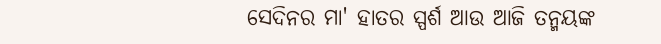ସେଦିନର ମା' ହାତର ସ୍ପର୍ଶ ଆଉ ଆଜି ତନ୍ମୟଙ୍କ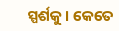ସ୍ପର୍ଶକୁ। କେତେ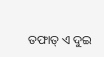ତଫାତ୍ ଏ ଦୁଇ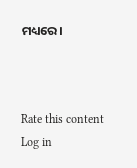ମଧ୍ୟରେ।



Rate this content
Log in